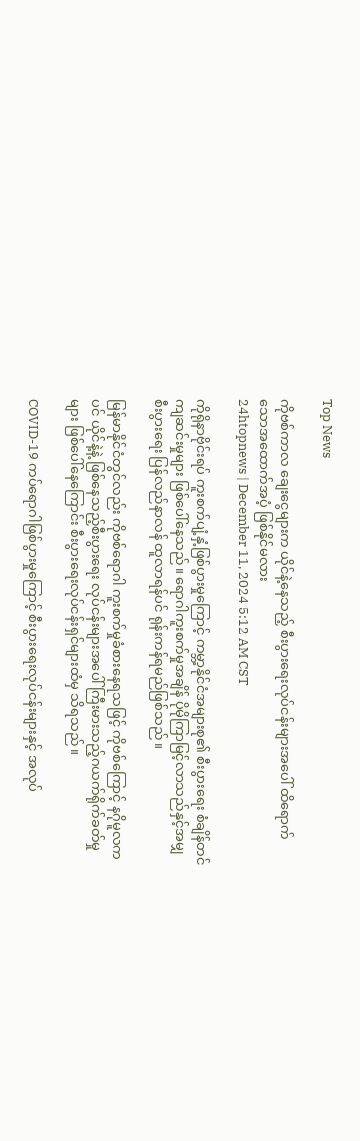Top News

ကိုဗစ်ကာလ ချေးငွေများက ယိုင်နဲ့နေသည့် စီးပွားရေးလုပ်ငန်းများအပေါ် ထိရောက်သောအထောက်အပံ့ ဖြစ်နိုင်မလား
24htopnews | December 11, 2024 5:12 AM CST

ကိုရိုနာဗိုင်းရပ် ကူးစက်ပျံ့နှံ့ဖြစ်ပွားမှုကြောင့် ကမ္ဘာ့နိုင်ငံအများစု၏ စီးပွားရေး စံချိန်တင်ကျဆင်းမှုများ ဖြစ်ပေါ်နေသည်။ ရောဂါကူးစက်မှုအချိန် ပိုမိုကြာမြင့်လာသည်နှင့်အမျှ စီးပွားရေး ပြန်လည်နာလန် ထူလာရန်ပင် ရုန်းကန်ရမည်ဖြစ်သည်။

မြန်မာနိုင်ငံတွင်လည်း ကိုဗစ်ရောဂါ ကူးစက်မှုခံစားနေရသဖြင့် ကိုဗစ်ကြောင့် နဂိုမူလကပင် ယိုင်နဲ့နဲ့ ဖြစ်နေသည့်စီးပွားရေး လုပ်ငန်းများအပေါ် ကြီးမားသည့်ဂယက်ရိုက်ခတ်မှုများ ဖြစ်ပေါ်နေကြောင်း စီးပွားရေးလုပ်ငန်းရှင်များထံမှ သိရသည်။

COVID-19 ကပ်ရောဂါဖြစ်ပွားမှုကြောင့် စီးပွားရေးလုပ်ငန်းများနှင့် အလုပ်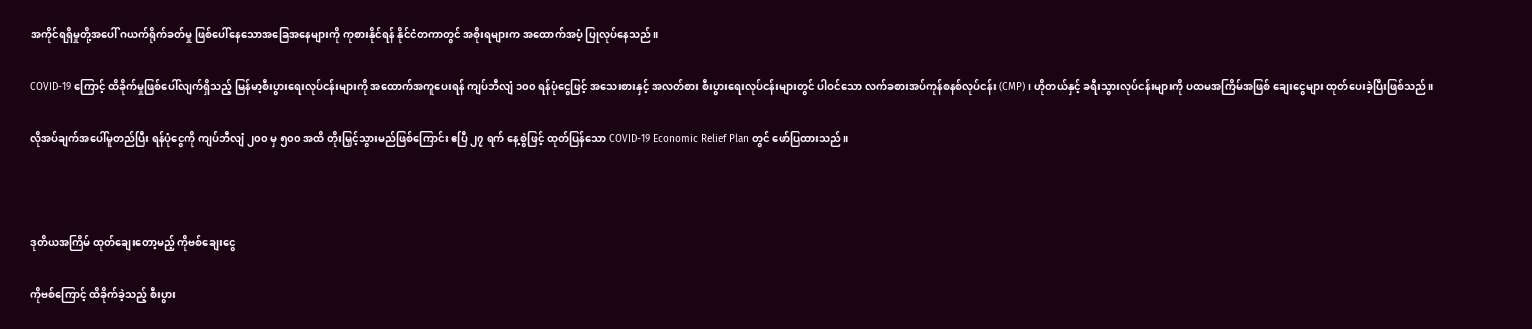အကိုင်ရရှိမှုတို့အပေါ် ဂယက်ရိုက်ခတ်မှု ဖြစ်ပေါ်နေသောအခြေအနေများကို ကုစားနိုင်ရန် နိုင်ငံတကာတွင် အစိုးရများက အထောက်အပံ့ ပြုလုပ်နေသည်။

COVID-19 ကြောင့် ထိခိုက်မှုဖြစ်ပေါ်လျက်ရှိသည့် မြန်မာ့စီးပွားရေးလုပ်ငန်းများကို အထောက်အကူပေးရန် ကျပ်ဘီလျံ ၁၀၀ ရန်ပုံငွေဖြင့် အသေးစားနှင့် အလတ်စား စီးပွားရေးလုပ်ငန်းများတွင် ပါဝင်သော လက်ခစားအပ်ကုန်စနစ်လုပ်ငန်း (CMP) ၊ ဟိုတယ်နှင့် ခရီးသွားလုပ်ငန်းများကို ပထမအကြိမ်အဖြစ် ချေးငွေများ ထုတ်ပေးခဲ့ပြီးဖြစ်သည်။

လိုအပ်ချက်အပေါ်မူတည်ပြီး ရန်ပုံငွေကို ကျပ်ဘီလျံ ၂၀၀ မှ ၅၀၀ အထိ တိုးမြှင့်သွားမည်ဖြစ်ကြောင်း ဧပြီ ၂၇ ရက် နေ့စွဲဖြင့် ထုတ်ပြန်သော COVID-19 Economic Relief Plan တွင် ဖော်ပြထားသည်။



ဒုတိယအကြိမ် ထုတ်ချေးတော့မည့် ကိုဗစ်ချေးငွေ

ကိုဗစ်ကြောင့် ထိခိုက်ခဲ့သည့် စီးပွား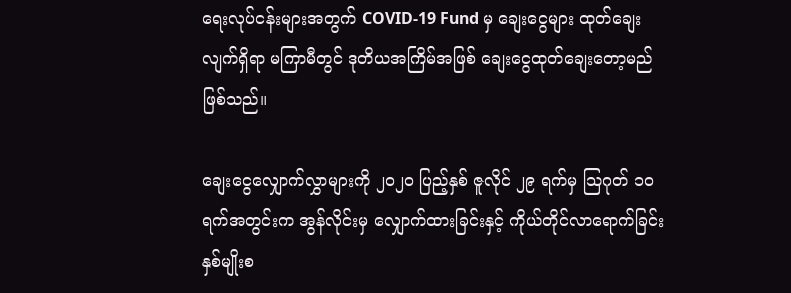ရေးလုပ်ငန်းများအတွက် COVID-19 Fund မှ ချေးငွေများ ထုတ်ချေးလျက်ရှိရာ မကြာမီတွင် ဒုတိယအကြိမ်အဖြစ် ချေးငွေထုတ်ချေးတော့မည်ဖြစ်သည်။

ချေးငွေလျှောက်လွှာများကို ၂၀၂၀ ပြည့်နှစ် ဇူလိုင် ၂၉ ရက်မှ သြဂုတ် ၁၀ ရက်အတွင်းက အွန်လိုင်းမှ လျှောက်ထားခြင်းနှင့် ကိုယ်တိုင်လာရောက်ခြင်းနှစ်မျိုးစ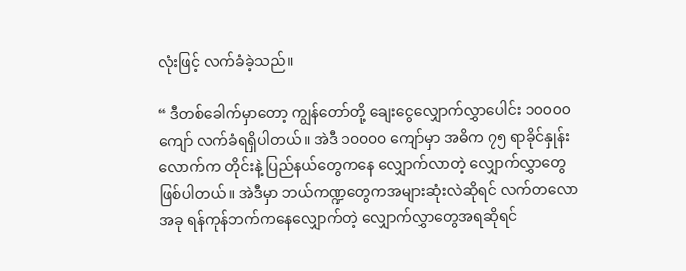လုံးဖြင့် လက်ခံခဲ့သည်။

“ ဒီတစ်ခေါက်မှာတော့ ကျွန်တော်တို့ ချေးငွေလျှောက်လွှာပေါင်း ၁၀၀၀၀ ကျော် လက်ခံရရှိပါတယ်။ အဲဒီ ၁၀၀၀၀ ကျော်မှာ အဓိက ၇၅ ရာခိုင်နှုန်းလောက်က တိုင်းနဲ့ ပြည်နယ်တွေကနေ လျှောက်လာတဲ့ လျှောက်လွှာတွေ ဖြစ်ပါတယ်။ အဲဒီမှာ ဘယ်ကဏ္ဍတွေကအများဆုံးလဲဆိုရင် လက်တလောအခု ရန်ကုန်ဘက်ကနေလျှောက်တဲ့ လျှောက်လွှာတွေအရဆိုရင်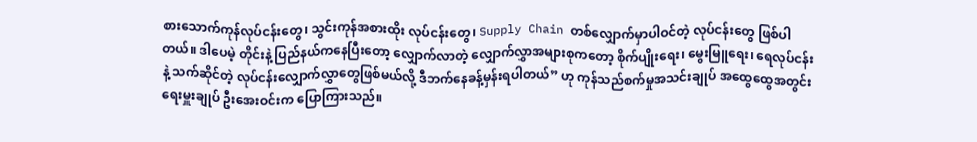စားသောက်ကုန်လုပ်ငန်းတွေ၊ သွင်းကုန်အစားထိုး လုပ်ငန်းတွေ၊ Supply Chain တစ်လျှောက်မှာပါဝင်တဲ့ လုပ်ငန်းတွေ ဖြစ်ပါတယ်။ ဒါပေမဲ့ တိုင်းနဲ့ ပြည်နယ်ကနေပြီးတော့ လျှောက်လာတဲ့ လျှောက်လွှာအများစုကတော့ စိုက်ပျိုးရေး၊ မွေးမြူရေး၊ ရေလုပ်ငန်းနဲ့ သက်ဆိုင်တဲ့ လုပ်ငန်းလျှောက်လွှာတွေဖြစ်မယ်လို့ ဒီဘက်နေခန့်မှန်းရပါတယ်” ဟု ကုန်သည်စက်မှုအသင်းချုပ် အထွေထွေအတွင်းရေးမှူးချုပ် ဦးအေးဝင်းက ပြောကြားသည်။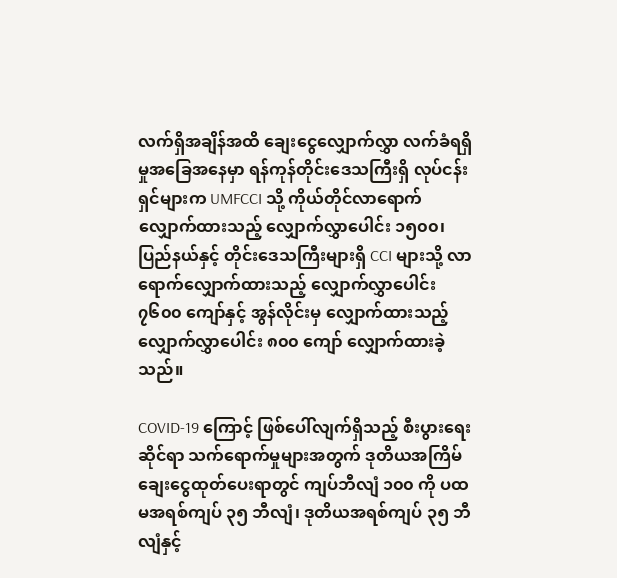လက်ရှိအချိန်အထိ ချေးငွေလျှောက်လွှာ လက်ခံရရှိမှုအခြေအနေမှာ ရန်ကုန်တိုင်းဒေသကြီးရှိ လုပ်ငန်းရှင်များက UMFCCI သို့ ကိုယ်တိုင်လာရောက်လျှောက်ထားသည့် လျှောက်လွှာပေါင်း ၁၅၀၀၊ ပြည်နယ်နှင့် တိုင်းဒေသကြီးများရှိ CCI များသို့ လာရောက်လျှောက်ထားသည့် လျှောက်လွှာပေါင်း ၇၆၀၀ ကျော်နှင့် အွန်လိုင်းမှ လျှောက်ထားသည့် လျှောက်လွှာပေါင်း ၈၀၀ ကျော် လျှောက်ထားခဲ့သည်။

COVID-19 ကြောင့် ဖြစ်ပေါ်လျက်ရှိသည့် စီးပွားရေးဆိုင်ရာ သက်ရောက်မှုများအတွက် ဒုတိယအကြိမ် ချေးငွေထုတ်ပေးရာတွင် ကျပ်ဘီလျံ ၁၀၀ ကို ပထမအရစ်ကျပ် ၃၅ ဘီလျံ၊ ဒုတိယအရစ်ကျပ် ၃၅ ဘီလျံနှင့်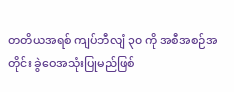တတိယအရစ် ကျပ်ဘီလျံ ၃၀ ကို အစီအစဉ်အတိုင်း ခွဲဝေအသုံးပြုမည်ဖြစ်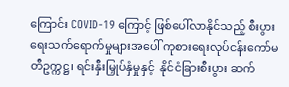ကြောင်း COVID-19 ကြောင့် ဖြစ်ပေါ်လာနိုင်သည့် စီးပွားရေးသက်ရောက်မှုများအပေါ် ကုစားရေးလုပ်ငန်းကော်မတီဥက္ကဋ္ဌ၊ ရင်းနှီးမြှုပ်နှံမှုနှင့်  နိုင်ငံခြားစီးပွား ဆက်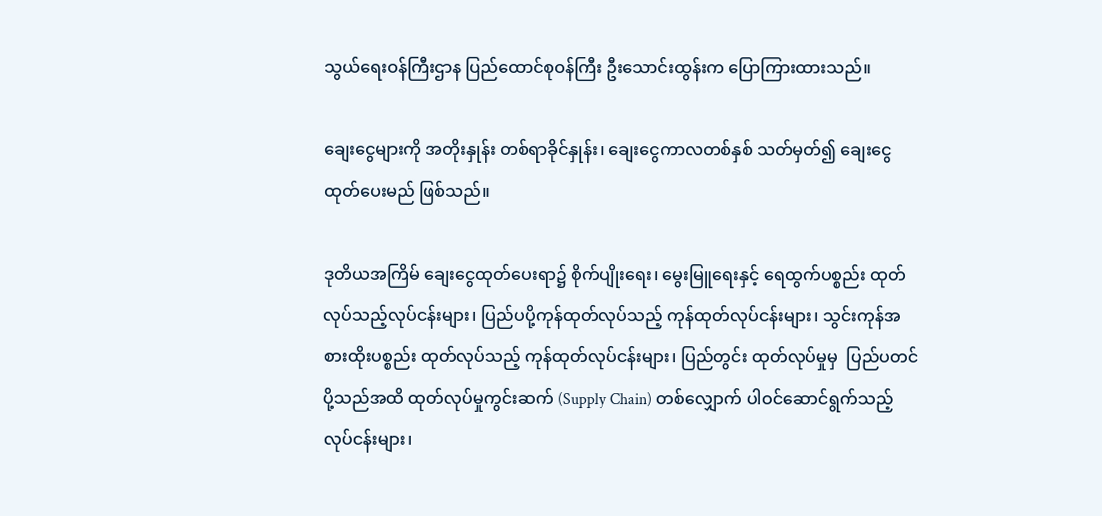သွယ်ရေးဝန်ကြီးဌာန ပြည်ထောင်စုဝန်ကြီး ဦးသောင်းထွန်းက ပြောကြားထားသည်။

ချေးငွေများကို အတိုးနှုန်း တစ်ရာခိုင်နှုန်း၊ ချေးငွေကာလတစ်နှစ် သတ်မှတ်၍ ချေးငွေထုတ်ပေးမည် ဖြစ်သည်။

ဒုတိယအကြိမ် ချေးငွေထုတ်ပေးရာ၌ စိုက်ပျိုးရေး၊ မွေးမြူရေးနှင့် ရေထွက်ပစ္စည်း ထုတ်လုပ်သည့်လုပ်ငန်းများ၊ ပြည်ပပို့ကုန်ထုတ်လုပ်သည့် ကုန်ထုတ်လုပ်ငန်းများ၊ သွင်းကုန်အစားထိုးပစ္စည်း ထုတ်လုပ်သည့် ကုန်ထုတ်လုပ်ငန်းများ၊ ပြည်တွင်း ထုတ်လုပ်မှုမှ  ပြည်ပတင်ပို့သည်အထိ ထုတ်လုပ်မှုကွင်းဆက် (Supply Chain) တစ်လျှောက် ပါဝင်ဆောင်ရွက်သည့်လုပ်ငန်းများ၊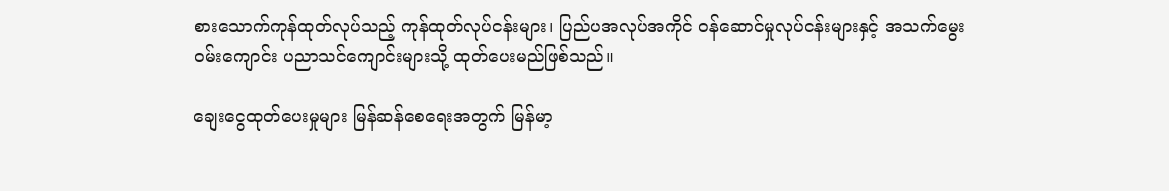စားသောက်ကုန်ထုတ်လုပ်သည့် ကုန်ထုတ်လုပ်ငန်းများ၊ ပြည်ပအလုပ်အကိုင် ဝန်ဆောင်မှုလုပ်ငန်းများနှင့် အသက်မွေးဝမ်းကျောင်း ပညာသင်ကျောင်းများသို့ ထုတ်ပေးမည်ဖြစ်သည်။

ချေးငွေထုတ်ပေးမှုများ မြန်ဆန်စေရေးအတွက် မြန်မာ့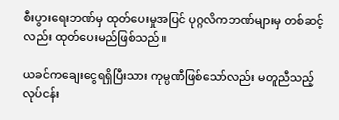စီးပွားရေးဘဏ်မှ ထုတ်ပေးမှုအပြင် ပုဂ္ဂလိကဘဏ်များမှ တစ်ဆင့်လည်း ထုတ်ပေးမည်ဖြစ်သည်။

ယခင်ကချေးငွေရရှိပြီးသား ကုမ္ပဏီဖြစ်သော်လည်း မတူညီသည့် လုပ်ငန်း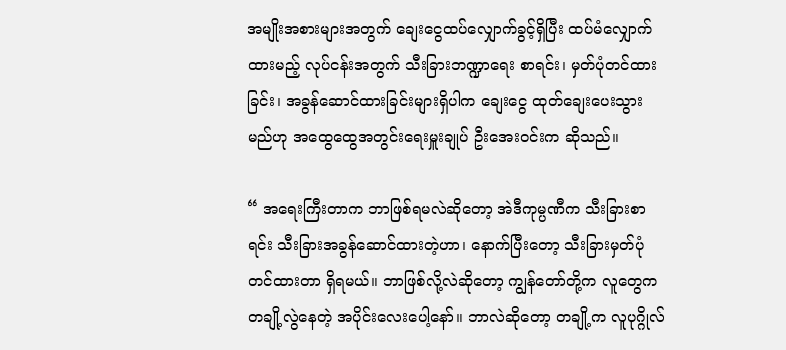အမျိုးအစားများအတွက် ချေးငွေထပ်လျှောက်ခွင့်ရှိပြီး ထပ်မံလျှောက်ထားမည့် လုပ်ငန်းအတွက် သီးခြားဘဏ္ဍာရေး စာရင်း၊ မှတ်ပုံတင်ထားခြင်း၊ အခွန်ဆောင်ထားခြင်းများရှိပါက ချေးငွေ ထုတ်ချေးပေးသွားမည်ဟု အထွေထွေအတွင်းရေးမှူးချုပ် ဦးအေးဝင်းက ဆိုသည်။

“ အရေးကြီးတာက ဘာဖြစ်ရမလဲဆိုတော့ အဲဒီကုမ္ပဏီက သီးခြားစာရင်း သီးခြားအခွန်ဆောင်ထားတဲ့ဟာ၊ နောက်ပြီးတော့ သီးခြားမှတ်ပုံတင်ထားတာ ရှိရမယ်။ ဘာဖြစ်လို့လဲဆိုတော့ ကျွန်တော်တို့က လူတွေက တချို့လွဲနေတဲ့ အပိုင်းလေးပေါ့နော်။ ဘာလဲဆိုတော့ တချို့က လူပုဂ္ဂိုလ်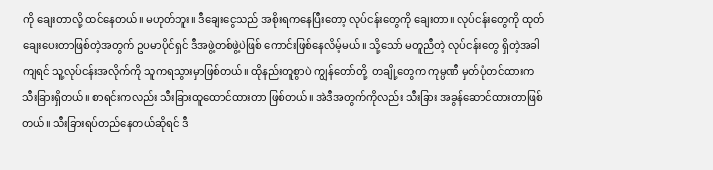ကို ချေးတာလို့ ထင်နေတယ်။ မဟုတ်ဘူး။ ဒီချေးငွေသည် အစိုးရကနေပြီးတော့ လုပ်ငန်းတွေကို ချေးတာ။ လုပ်ငန်းတွေကို ထုတ်ချေးပေးတာဖြစ်တဲ့အတွက် ဥပမာပိုင်ရှင် ဒီအဖွဲ့တစ်ဖွဲ့ပဲဖြစ် ကောင်းဖြစ်နေလိမ့်မယ်။ သို့သော် မတူညီတဲ့ လုပ်ငန်းတွေ ရှိတဲ့အခါကျရင် သူ့လုပ်ငန်းအလိုက်ကို သူကရသွားမှာဖြစ်တယ်။ ထိုနည်းတူစွာပဲ ကျွန်တော်တို့  တချို့တွေက ကုမ္ပဏီ မှတ်ပုံတင်ထားက သီးခြားရှိတယ်။ စာရင်းကလည်း သီးခြားထူထောင်ထားတာ ဖြစ်တယ်။ အဲဒီအတွက်ကိုလည်း သီးခြား အခွန်ဆောင်ထားတာဖြစ်တယ်။ သီးခြားရပ်တည်နေတယ်ဆိုရင် ဒီ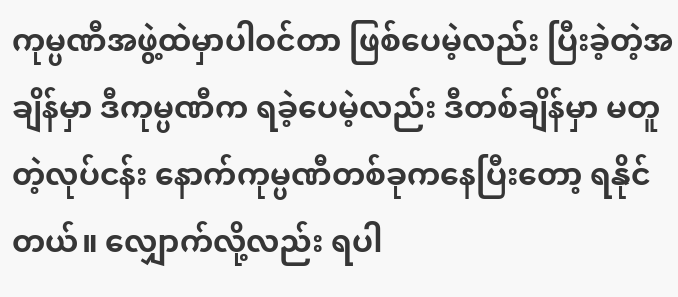ကုမ္ပဏီအဖွဲ့ထဲမှာပါဝင်တာ ဖြစ်ပေမဲ့လည်း ပြီးခဲ့တဲ့အချိန်မှာ ဒီကုမ္ပဏီက ရခဲ့ပေမဲ့လည်း ဒီတစ်ချိန်မှာ မတူတဲ့လုပ်ငန်း နောက်ကုမ္ပဏီတစ်ခုကနေပြီးတော့ ရနိုင်တယ်။ လျှောက်လို့လည်း ရပါ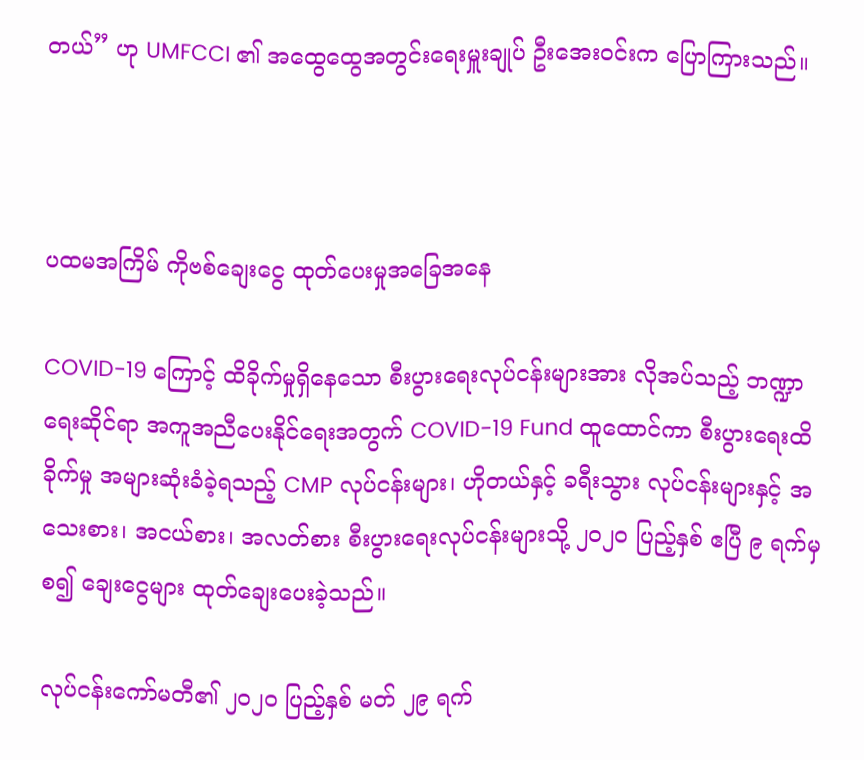တယ်” ဟု UMFCCI ၏ အထွေထွေအတွင်းရေးမှူးချုပ် ဦးအေးဝင်းက ပြောကြားသည်။



ပထမအကြိမ် ကိုဗစ်ချေးငွေ ထုတ်ပေးမှုအခြေအနေ

COVID-19 ကြောင့် ထိခိုက်မှုရှိနေသော စီးပွားရေးလုပ်ငန်းများအား လိုအပ်သည့် ဘဏ္ဍာရေးဆိုင်ရာ အကူအညီပေးနိုင်ရေးအတွက် COVID-19 Fund ထူထောင်ကာ စီးပွားရေးထိခိုက်မှု အများဆုံးခံခဲ့ရသည့် CMP လုပ်ငန်းများ၊ ဟိုတယ်နှင့် ခရီးသွား လုပ်ငန်းများနှင့် အသေးစား၊ အငယ်စား၊ အလတ်စား စီးပွားရေးလုပ်ငန်းများသို့ ၂၀၂၀ ပြည့်နှစ် ဧပြီ ၉ ရက်မှစ၍ ချေးငွေများ ထုတ်ချေးပေးခဲ့သည်။

လုပ်ငန်းကော်မတီ၏ ၂၀၂၀ ပြည့်နှစ် မတ် ၂၉ ရက်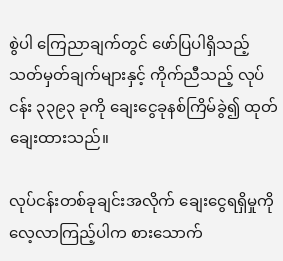စွဲပါ ကြေညာချက်တွင် ဖော်ပြပါရှိသည့် သတ်မှတ်ချက်များနှင့် ကိုက်ညီသည့် လုပ်ငန်း ၃၃၉၃ ခုကို ချေးငွေခုနစ်ကြိမ်ခွဲ၍ ထုတ်ချေးထားသည်။

လုပ်ငန်းတစ်ခုချင်းအလိုက် ချေးငွေရရှိမှုကို လေ့လာကြည့်ပါက စားသောက်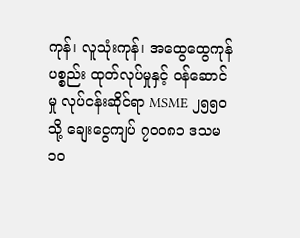ကုန်၊ လူသုံးကုန်၊ အထွေထွေကုန်ပစ္စည်း ထုတ်လုပ်မှုနှင့် ဝန်ဆောင်မှု လုပ်ငန်းဆိုင်ရာ MSME ၂၅၅၀ သို့ ချေးငွေကျပ် ၇၀၀၈၁ ဒသမ ၁၀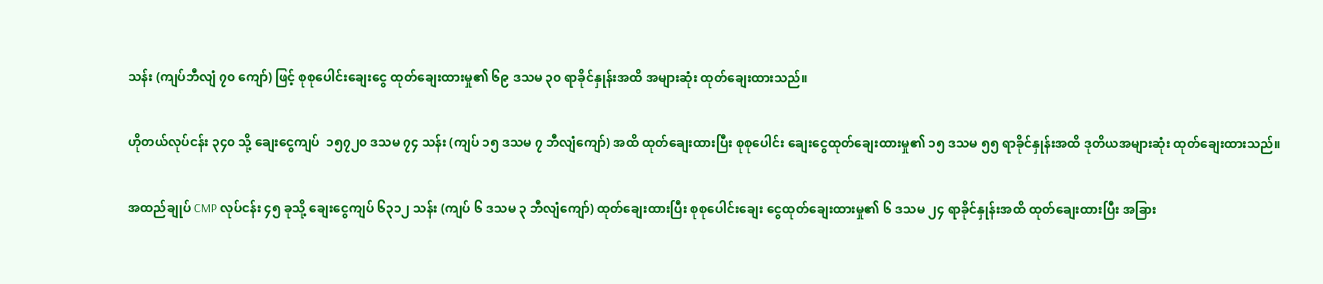သန်း (ကျပ်ဘီလျံ ၇၀ ကျော်) ဖြင့် စုစုပေါင်းချေးငွေ ထုတ်ချေးထားမှု၏ ၆၉ ဒသမ ၃၀ ရာခိုင်နှုန်းအထိ အများဆုံး ထုတ်ချေးထားသည်။

ဟိုတယ်လုပ်ငန်း ၃၄၀ သို့ ချေးငွေကျပ်  ၁၅၇၂၀ ဒသမ ၇၄ သန်း (ကျပ် ၁၅ ဒသမ ၇ ဘီလျံကျော်) အထိ ထုတ်ချေးထားပြီး စုစုပေါင်း ချေးငွေထုတ်ချေးထားမှု၏ ၁၅ ဒသမ ၅၅ ရာခိုင်နှုန်းအထိ ဒုတိယအများဆုံး ထုတ်ချေးထားသည်။

အထည်ချုပ် CMP လုပ်ငန်း ၄၅ ခုသို့ ချေးငွေကျပ် ၆၃၁၂ သန်း (ကျပ် ၆ ဒသမ ၃ ဘီလျံကျော်) ထုတ်ချေးထားပြီး စုစုပေါင်းချေး ငွေထုတ်ချေးထားမှု၏ ၆ ဒသမ ၂၄ ရာခိုင်နှုန်းအထိ ထုတ်ချေးထားပြီး အခြား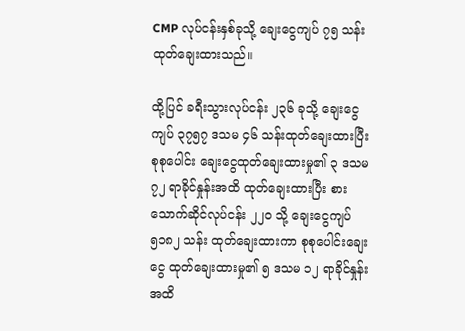CMP လုပ်ငန်းနှစ်ခုသို့ ချေးငွေကျပ် ၇၅ သန်း ထုတ်ချေးထားသည်။

ထို့ပြင် ခရီးသွားလုပ်ငန်း ၂၃၆ ခုသို့ ချေးငွေကျပ် ၃၇၅၇ ဒသမ ၄၆ သန်းထုတ်ချေးထားပြီး စုစုပေါင်း ချေးငွေထုတ်ချေးထားမှု၏ ၃ ဒသမ ၇၂ ရာခိုင်နှုန်းအထိ ထုတ်ချေးထားပြီး စားသောက်ဆိုင်လုပ်ငန်း ၂၂၀ သို့ ချေးငွေကျပ် ၅၁၈၂ သန်း ထုတ်ချေးထားကာ စုစုပေါင်းချေးငွေ ထုတ်ချေးထားမှု၏ ၅ ဒသမ ၁၂ ရာခိုင်နှုန်းအထိ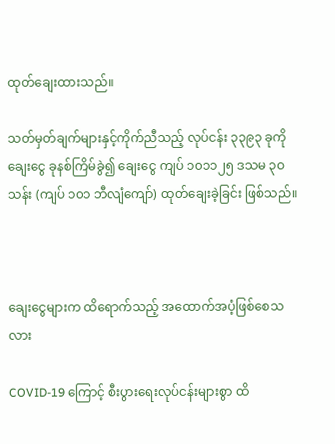ထုတ်ချေးထားသည်။

သတ်မှတ်ချက်များနှင့်ကိုက်ညီသည့် လုပ်ငန်း ၃၃၉၃ ခုကို ချေးငွေ ခုနစ်ကြိမ်ခွဲ၍ ချေးငွေ ကျပ် ၁၀၁၁၂၅ ဒသမ ၃ဝသန်း (ကျပ် ၁၀၁ ဘီလျံကျော်) ထုတ်ချေးခဲ့ခြင်း ဖြစ်သည်။



ချေးငွေများက ထိရောက်သည့် အထောက်အပံ့ဖြစ်စေသလား

COVID-19 ကြောင့် စီးပွားရေးလုပ်ငန်းများစွာ ထိ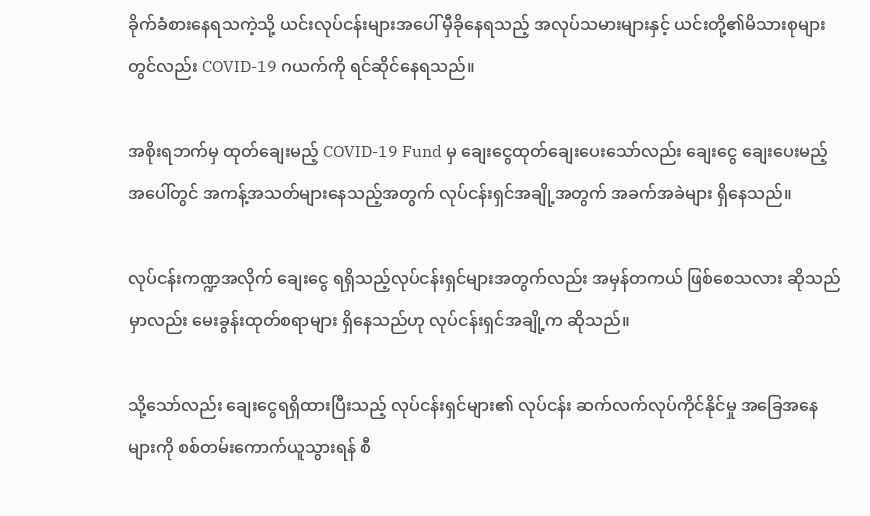ခိုက်ခံစားနေရသကဲ့သို့ ယင်းလုပ်ငန်းများအပေါ် မှီခိုနေရသည့် အလုပ်သမားများနှင့် ယင်းတို့၏မိသားစုများတွင်လည်း COVID-19 ဂယက်ကို ရင်ဆိုင်နေရသည်။

အစိုးရဘက်မှ ထုတ်ချေးမည့် COVID-19 Fund မှ ချေးငွေထုတ်ချေးပေးသော်လည်း ချေးငွေ ချေးပေးမည့်အပေါ်တွင် အကန့်အသတ်များနေသည့်အတွက် လုပ်ငန်းရှင်အချို့အတွက် အခက်အခဲများ ရှိနေသည်။

လုပ်ငန်းကဏ္ဍအလိုက် ချေးငွေ ရရှိသည့်လုပ်ငန်းရှင်များအတွက်လည်း အမှန်တကယ် ဖြစ်စေသလား ဆိုသည်မှာလည်း မေးခွန်းထုတ်စရာများ ရှိနေသည်ဟု လုပ်ငန်းရှင်အချို့က ဆိုသည်။

သို့သော်လည်း ချေးငွေရရှိထားပြီးသည့် လုပ်ငန်းရှင်များ၏ လုပ်ငန်း ဆက်လက်လုပ်ကိုင်နိုင်မှု အခြေအနေများကို စစ်တမ်းကောက်ယူသွားရန် စီ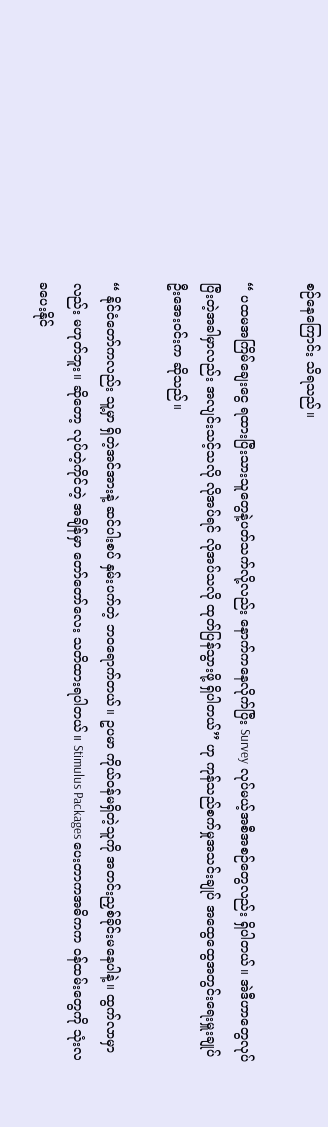စဉ်နေကြောင်း သိရသည်။

“ ပထမအကြိမ်ချေးငွေ ရထားပြီးသားသူတွေနဲ့ပတ်သက်လို့လည်း နောက်ကနေလိုက်ပြီး Survey လုပ်မယ့်အစီအစဉ်တွေလည်း ရှိပါတယ်။ အဲဒီဟာတွေလုပ်ပြီးတဲ့အခါမှာလည်း အလျင်းသင့်သလို လိုအပ်ရင် လိုအပ်သလို ထုတ်ပြန်သွားဖို့ ရှိပါတယ်” ဟု ကုန်သည်စက်မှုအသင်းချုပ် အထွေထွေအတွင်းရေးမှူးချုပ် ဦးအေးဝင်းက ဆိုသည်။

“ နိုင်ငံတော်ကလည်း သူ့မှာ ရှိတဲ့အင်အားနဲ့ ဆင်ပါးစပ် နှမ်းပက်တဲ့ ဘဝရောက်တယ်။ ဥပမာ ကိုယ်ဝန်မရှိတဲ့သူကို အတင်းညှစ်ခိုင်းမနေပါနဲ့။ ထွက်လာမှာလည်း မဟုတ်ဘူး။ ဆိုတော့ လုပ်တဲ့ကိုင်တဲ့ အချိန်မှာ တော်တော်လေး သတိထားရပါတယ်။ Stimulus Packages ပေးတာကအဓိကက ဝန်ထမ်းတွေကို သုံးလခပေးနိုင်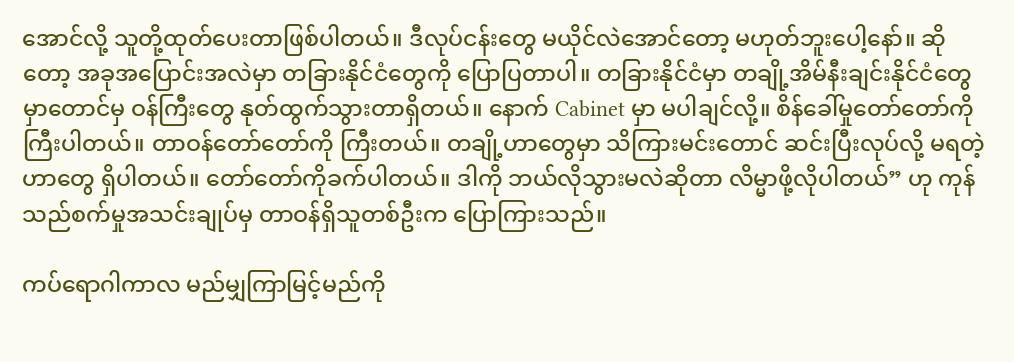အောင်လို့ သူတို့ထုတ်ပေးတာဖြစ်ပါတယ်။ ဒီလုပ်ငန်းတွေ မယိုင်လဲအောင်တော့ မဟုတ်ဘူးပေါ့နော်။ ဆိုတော့ အခုအပြောင်းအလဲမှာ တခြားနိုင်ငံတွေကို ပြောပြတာပါ။ တခြားနိုင်ငံမှာ တချို့အိမ်နီးချင်းနိုင်ငံတွေမှာတောင်မှ ဝန်ကြီးတွေ နုတ်ထွက်သွားတာရှိတယ်။ နောက် Cabinet မှာ မပါချင်လို့။ စိန်ခေါ်မှုတော်တော်ကို ကြီးပါတယ်။ တာဝန်တော်တော်ကို ကြီးတယ်။ တချို့ဟာတွေမှာ သိကြားမင်းတောင် ဆင်းပြီးလုပ်လို့ မရတဲ့ဟာတွေ ရှိပါတယ်။ တော်တော်ကိုခက်ပါတယ်။ ဒါကို ဘယ်လိုသွားမလဲဆိုတာ လိမ္မာဖို့လိုပါတယ်” ဟု ကုန်သည်စက်မှုအသင်းချုပ်မှ တာဝန်ရှိသူတစ်ဦးက ပြောကြားသည်။

ကပ်ရောဂါကာလ မည်မျှကြာမြင့်မည်ကို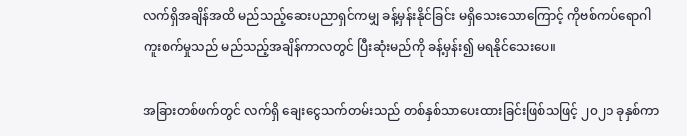လက်ရှိအချိန်အထိ မည်သည့်ဆေးပညာရှင်ကမျှ ခန့်မှန်းနိုင်ခြင်း မရှိသေးသောကြောင့် ကိုဗစ်ကပ်ရောဂါ ကူးစက်မှုသည် မည်သည့်အချိန်ကာလတွင် ပြီးဆုံးမည်ကို ခန့်မှန်း၍ မရနိုင်သေးပေ။

အခြားတစ်ဖက်တွင် လက်ရှိ ချေးငွေသက်တမ်းသည် တစ်နှစ်သာပေးထားခြင်းဖြစ်သဖြင့် ၂၀၂၁ ခုနှစ်ကာ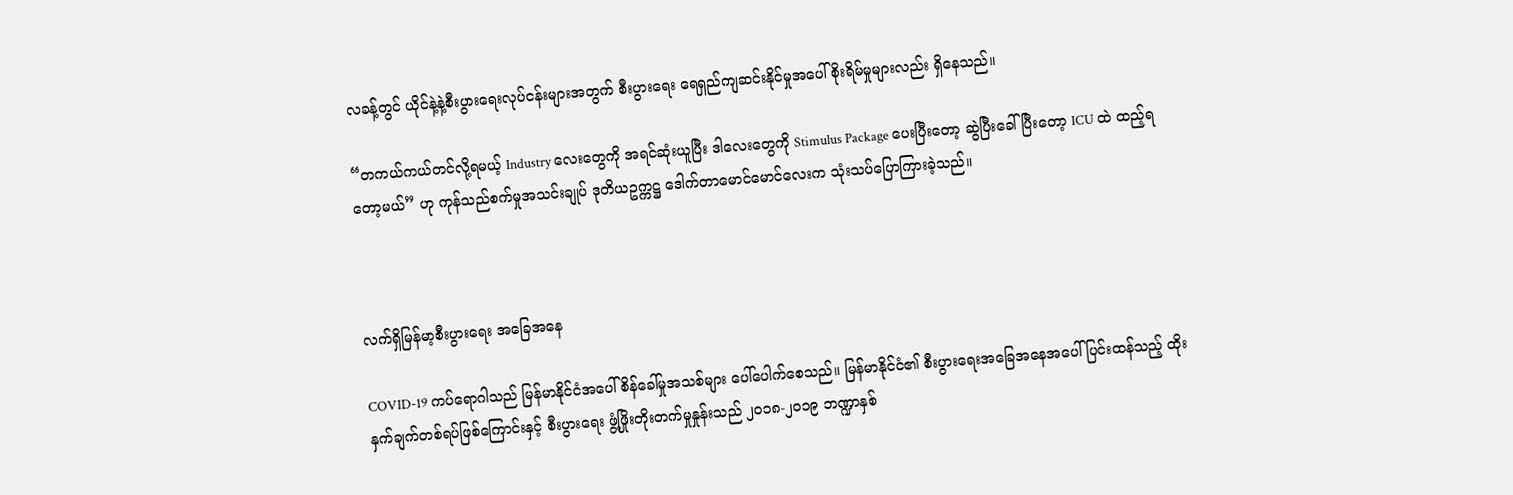လခန့်တွင် ယိုင်နဲ့နဲ့စီးပွားရေးလုပ်ငန်းများအတွက် စီးပွားရေး ရေရှည်ကျဆင်းနိုင်မှုအပေါ် စိုးရိမ်မှုများလည်း ရှိနေသည်။

“တကယ်ကယ်တင်လို့ရမယ့် Industry လေးတွေကို အရင်ဆုံးယူပြီး ဒါလေးတွေကို Stimulus Package ပေးပြီးတော့ ဆွဲပြီးခေါ်ပြီးတော့ ICU ထဲ ထည့်ရတော့မယ်” ဟု ကုန်သည်စက်မှုအသင်းချုပ် ဒုတိယဥက္ကဋ္ဌ ဒေါက်တာမောင်မောင်လေးက သုံးသပ်ပြောကြားခဲ့သည်။



လက်ရှိမြန်မာ့စီးပွားရေး အခြေအနေ

COVID-19 ကပ်ရောဂါသည် မြန်မာနိုင်ငံအပေါ် စိန်ခေါ်မှုအသစ်များ ပေါ်ပေါက်စေသည်။ မြန်မာနိုင်ငံ၏ စီးပွားရေးအခြေအနေအပေါ် ပြင်းထန်သည့် ထိုးနှက်ချက်တစ်ရပ်ဖြစ်ကြောင်းနှင့် စီးပွားရေး ဖွံ့ဖြိုးတိုးတက်မှုနှုန်းသည် ၂၀၁၈-၂၀၁၉ ဘဏ္ဍာနှစ်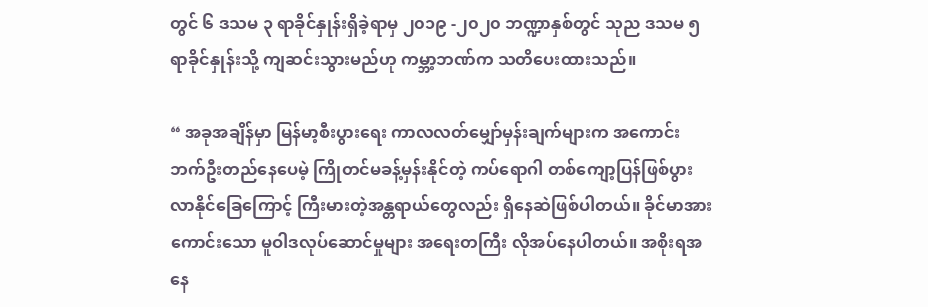တွင် ၆ ဒသမ ၃ ရာခိုင်နှုန်းရှိခဲ့ရာမှ ၂၀၁၉ -၂၀၂၀ ဘဏ္ဍာနှစ်တွင် သုည ဒသမ ၅ ရာခိုင်နှုန်းသို့ ကျဆင်းသွားမည်ဟု ကမ္ဘာ့ဘဏ်က သတိပေးထားသည်။

“ အခုအချိန်မှာ မြန်မာ့စီးပွားရေး ကာလလတ်မျှော်မှန်းချက်များက အကောင်းဘက်ဦးတည်နေပေမဲ့ ကြိုတင်မခန့်မှန်းနိုင်တဲ့ ကပ်ရောဂါ တစ်ကျော့ပြန်ဖြစ်ပွားလာနိုင်ခြေကြောင့် ကြီးမားတဲ့အန္တရာယ်တွေလည်း ရှိနေဆဲဖြစ်ပါတယ်။ ခိုင်မာအားကောင်းသော မူဝါဒလုပ်ဆောင်မှုများ အရေးတကြီး လိုအပ်နေပါတယ်။ အစိုးရအနေ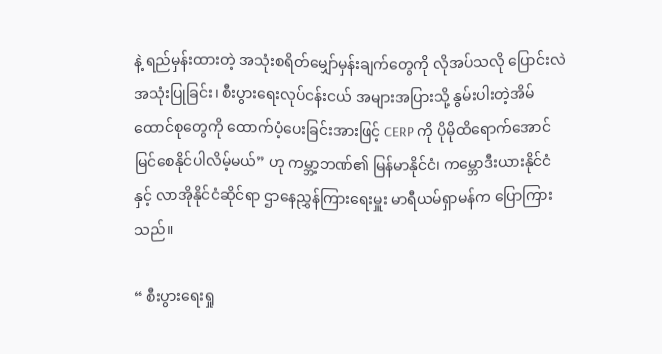နဲ့ ရည်မှန်းထားတဲ့ အသုံးစရိတ်မျှော်မှန်းချက်တွေကို လိုအပ်သလို ပြောင်းလဲအသုံးပြုခြင်း၊ စီးပွားရေးလုပ်ငန်းငယ် အများအပြားသို့ နွမ်းပါးတဲ့အိမ်ထောင်စုတွေကို ထောက်ပံ့ပေးခြင်းအားဖြင့် CERP ကို ပိုမိုထိရောက်အောင်မြင်စေနိုင်ပါလိမ့်မယ်” ဟု ကမ္ဘာ့ဘဏ်၏ မြန်မာနိုင်ငံ၊ ကမ္ဘောဒီးယားနိုင်ငံနှင့် လာအိုနိုင်ငံဆိုင်ရာ ဌာနေညွှန်ကြားရေးမှူး မာရီယမ်ရှာမန်က ပြောကြားသည်။

“ စီးပွားရေးရှု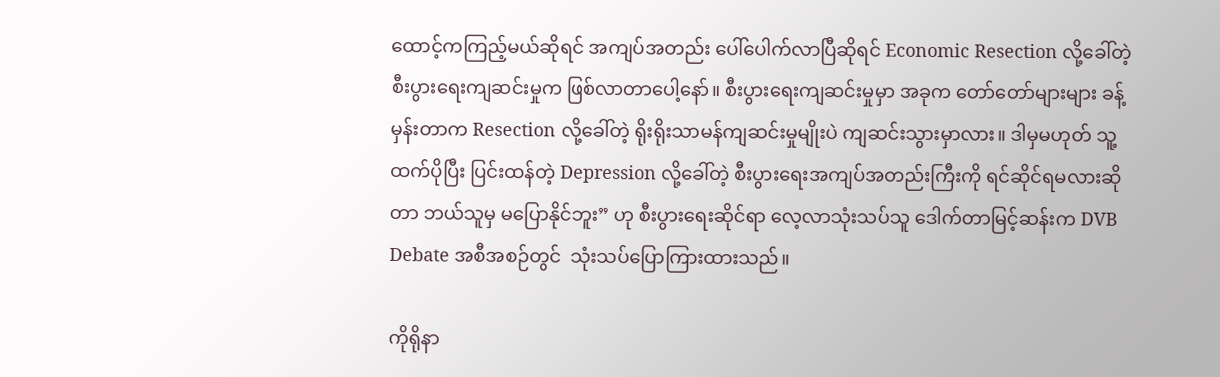ထောင့်ကကြည့်မယ်ဆိုရင် အကျပ်အတည်း ပေါ်ပေါက်လာပြီဆိုရင် Economic Resection လို့ခေါ်တဲ့ စီးပွားရေးကျဆင်းမှုက ဖြစ်လာတာပေါ့နော်။ စီးပွားရေးကျဆင်းမှုမှာ အခုက တော်တော်များများ ခန့်မှန်းတာက Resection လို့ခေါ်တဲ့ ရိုးရိုးသာမန်ကျဆင်းမှုမျိုးပဲ ကျဆင်းသွားမှာလား။ ဒါမှမဟုတ် သူ့ထက်ပိုပြီး ပြင်းထန်တဲ့ Depression လို့ခေါ်တဲ့ စီးပွားရေးအကျပ်အတည်းကြီးကို ရင်ဆိုင်ရမလားဆိုတာ ဘယ်သူမှ မပြောနိုင်ဘူး” ဟု စီးပွားရေးဆိုင်ရာ လေ့လာသုံးသပ်သူ ဒေါက်တာမြင့်ဆန်းက DVB Debate အစီအစဉ်တွင်  သုံးသပ်ပြောကြားထားသည်။

ကိုရိုနာ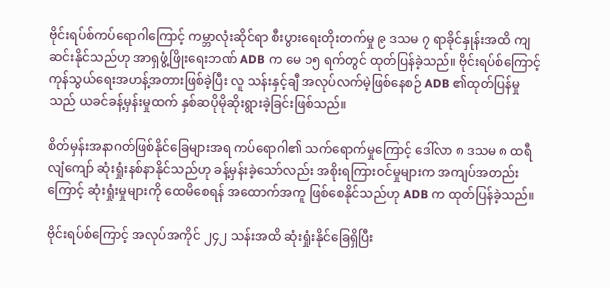ဗိုင်းရပ်စ်ကပ်ရောဂါကြောင့် ကမ္ဘာလုံးဆိုင်ရာ စီးပွားရေးတိုးတက်မှု ၉ ဒသမ ၇ ရာခိုင်နှုန်းအထိ ကျဆင်းနိုင်သည်ဟု အာရှဖွံ့ဖြိုးရေးဘဏ် ADB က မေ ၁၅ ရက်တွင် ထုတ်ပြန်ခဲ့သည်။ ဗိုင်းရပ်စ်ကြောင့် ကုန်သွယ်ရေးအဟန့်အတားဖြစ်ခဲ့ပြီး လူ သန်းနှင့်ချီ အလုပ်လက်မဲ့ဖြစ်နေစဉ် ADB ၏ထုတ်ပြန်မှုသည် ယခင်ခန့်မှန်းမှုထက် နှစ်ဆပိုမိုဆိုးရွားခဲ့ခြင်းဖြစ်သည်။

စိတ်မှန်းအနာဂတ်ဖြစ်နိုင်ခြေများအရ ကပ်ရောဂါ၏ သက်ရောက်မှုကြောင့် ဒေါ်လာ ၈ ဒသမ ၈ ထရီလျံကျော် ဆုံးရှုံးနစ်နာနိုင်သည်ဟု ခန့်မှန်းခဲ့သော်လည်း အစိုးရကြားဝင်မှုများက အကျပ်အတည်းကြောင့် ဆုံးရှုံးမှုများကို ထေမိစေရန် အထောက်အကူ ဖြစ်စေနိုင်သည်ဟု ADB က ထုတ်ပြန်ခဲ့သည်။

ဗိုင်းရပ်စ်ကြောင့် အလုပ်အကိုင် ၂၄၂ သန်းအထိ ဆုံးရှုံးနိုင်ခြေရှိပြီး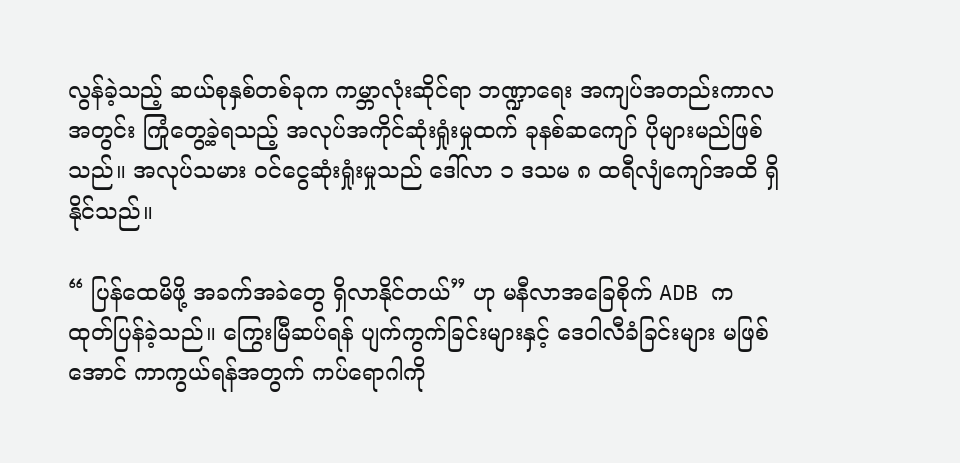လွန်ခဲ့သည့် ဆယ်စုနှစ်တစ်ခုက ကမ္ဘာလုံးဆိုင်ရာ ဘဏ္ဍာရေး အကျပ်အတည်းကာလအတွင်း ကြုံတွေ့ခဲ့ရသည့် အလုပ်အကိုင်ဆုံးရှုံးမှုထက် ခုနစ်ဆကျော် ပိုများမည်ဖြစ်သည်။ အလုပ်သမား ဝင်ငွေဆုံးရှုံးမှုသည် ဒေါ်လာ ၁ ဒသမ ၈ ထရီလျံကျော်အထိ ရှိနိုင်သည်။

“ ပြန်ထေမိဖို့ အခက်အခဲတွေ ရှိလာနိုင်တယ်” ဟု မနီလာအခြေစိုက် ADB က ထုတ်ပြန်ခဲ့သည်။ ကြွေးမြီဆပ်ရန် ပျက်ကွက်ခြင်းများနှင့် ဒေဝါလီခံခြင်းများ မဖြစ်အောင် ကာကွယ်ရန်အတွက် ကပ်ရောဂါကို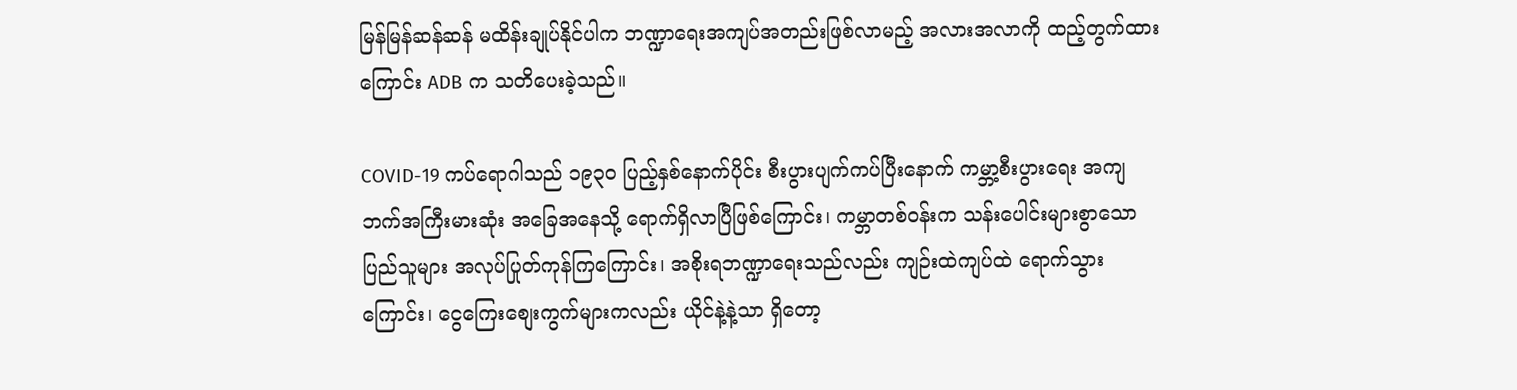မြန်မြန်ဆန်ဆန် မထိန်းချုပ်နိုင်ပါက ဘဏ္ဍာရေးအကျပ်အတည်းဖြစ်လာမည့် အလားအလာကို ထည့်တွက်ထားကြောင်း ADB က သတိပေးခဲ့သည်။

COVID-19 ကပ်ရောဂါသည် ၁၉၃၀ ပြည့်နှစ်နောက်ပိုင်း စီးပွားပျက်ကပ်ပြီးနောက် ကမ္ဘာ့စီးပွားရေး အကျဘက်အကြီးမားဆုံး အခြေအနေသို့ ရောက်ရှိလာပြီဖြစ်ကြောင်း၊ ကမ္ဘာတစ်ဝန်းက သန်းပေါင်းများစွာသော ပြည်သူများ အလုပ်ပြုတ်ကုန်ကြကြောင်း၊ အစိုးရဘဏ္ဍာရေးသည်လည်း ကျဉ်းထဲကျပ်ထဲ ရောက်သွားကြောင်း၊ ငွေကြေးစျေးကွက်များကလည်း ယိုင်နဲ့နဲ့သာ ရှိတော့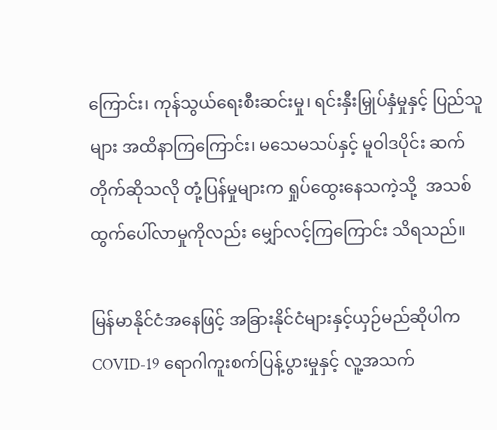ကြောင်း၊ ကုန်သွယ်ရေးစီးဆင်းမှု၊ ရင်းနှီးမြှုပ်နှံမှုနှင့် ပြည်သူများ အထိနာကြကြောင်း၊ မသေမသပ်နှင့် မူဝါဒပိုင်း ဆက်တိုက်ဆိုသလို တုံ့ပြန်မှုများက ရှုပ်ထွေးနေသကဲ့သို့  အသစ်ထွက်ပေါ်လာမှုကိုလည်း မျှော်လင့်ကြကြောင်း သိရသည်။

မြန်မာနိုင်ငံအနေဖြင့် အခြားနိုင်ငံများနှင့်ယှဉ်မည်ဆိုပါက COVID-19 ရောဂါကူးစက်ပြန့်ပွားမှုနှင့် လူ့အသက်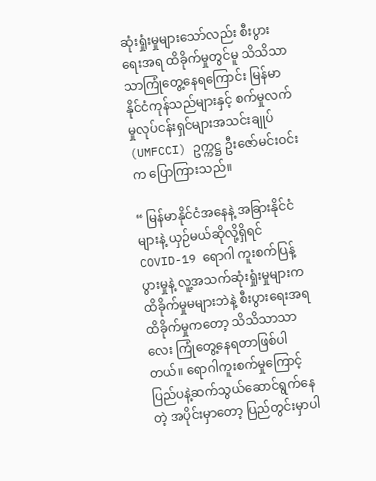ဆုံးရှုံးမှုများသော်လည်း စီးပွားရေးအရ ထိခိုက်မှုတွင်မူ သိသိသာသာကြုံတွေ့နေရကြောင်း မြန်မာနိုင်ငံကုန်သည်များနှင့် စက်မှုလက်မှုလုပ်ငန်းရှင်များအသင်းချုပ် (UMFCCI) ဥက္ကဋ္ဌ ဦးဇော်မင်းဝင်းက ပြောကြားသည်။

“ မြန်မာနိုင်ငံအနေနဲ့ အခြားနိုင်ငံများနဲ့ ယှဉ်မယ်ဆိုလို့ရှိရင် COVID-19 ရောဂါ ကူးစက်ပြန့်ပွားမှုနဲ့ လူ့အသက်ဆုံးရှုံးမှုများက ထိခိုက်မှုမများဘဲနဲ့ စီးပွားရေးအရ ထိခိုက်မှုကတော့ သိသိသာသာလေး ကြုံတွေ့နေရတာဖြစ်ပါတယ်။ ရောဂါကူးစက်မှုကြောင့် ပြည်ပနဲ့ဆက်သွယ်ဆောင်ရွက်နေတဲ့ အပိုင်းမှာတော့ ပြည်တွင်းမှာပါ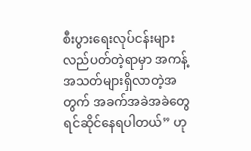စီးပွားရေးလုပ်ငန်းများ လည်ပတ်တဲ့ရာမှာ အကန့်အသတ်များရှိလာတဲ့အတွက် အခက်အခဲအခဲတွေ ရင်ဆိုင်နေရပါတယ်” ဟု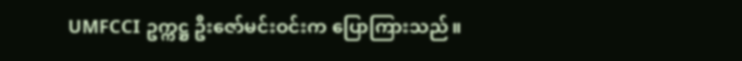UMFCCI ဥက္ကဋ္ဌ ဦးဇော်မင်းဝင်းက ပြောကြားသည်။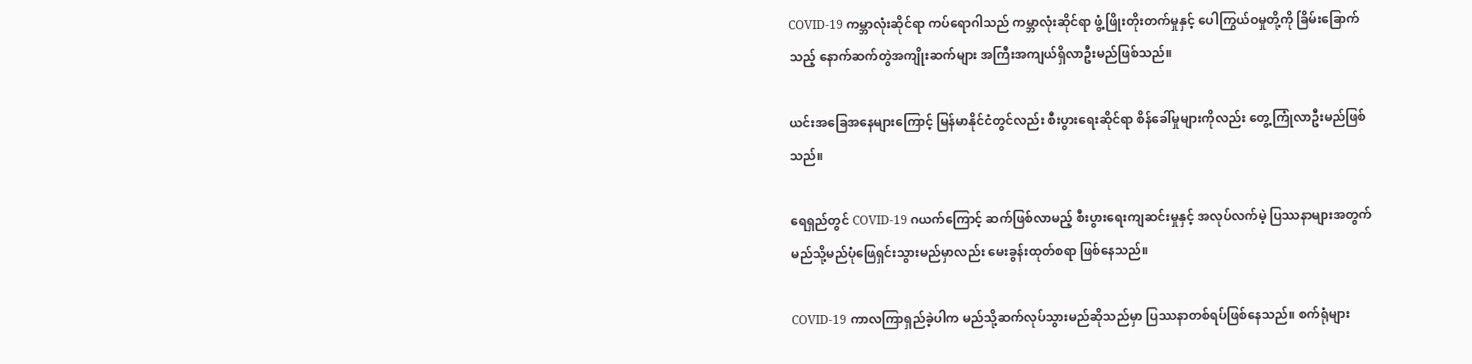COVID-19 ကမ္ဘာလုံးဆိုင်ရာ ကပ်ရောဂါသည် ကမ္ဘာလုံးဆိုင်ရာ ဖွံ့ဖြိုးတိုးတက်မှုနှင့် ပေါကြွယ်ဝမှုတို့ကို ခြိမ်းခြောက်သည့် နောက်ဆက်တွဲအကျိုးဆက်များ အကြီးအကျယ်ရှိလာဦးမည်ဖြစ်သည်။

ယင်းအခြေအနေများကြောင့် မြန်မာနိုင်ငံတွင်လည်း စီးပွားရေးဆိုင်ရာ စိန်ခေါ်မှုများကိုလည်း တွေ့ကြုံလာဦးမည်ဖြစ်သည်။

ရေရှည်တွင် COVID-19 ဂယက်ကြောင့် ဆက်ဖြစ်လာမည့် စီးပွားရေးကျဆင်းမှုနှင့် အလုပ်လက်မဲ့ ပြဿနာများအတွက် မည်သို့မည်ပုံဖြေရှင်းသွားမည်မှာလည်း မေးခွန်းထုတ်စရာ ဖြစ်နေသည်။

COVID-19 ကာလကြာရှည်ခဲ့ပါက မည်သို့ဆက်လုပ်သွားမည်ဆိုသည်မှာ ပြဿနာတစ်ရပ်ဖြစ်နေသည်။ စက်ရုံများ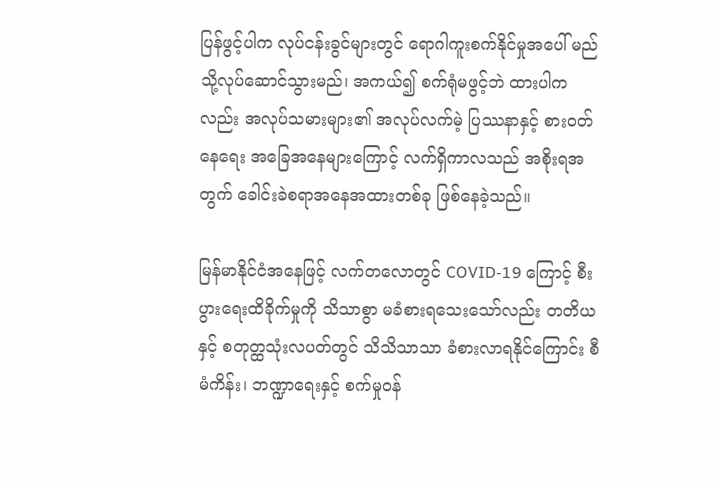ပြန်ဖွင့်ပါက လုပ်ငန်းခွင်များတွင် ရောဂါကူးစက်နိုင်မှုအပေါ် မည်သို့လုပ်ဆောင်သွားမည်၊ အကယ်၍ စက်ရုံမဖွင့်ဘဲ ထားပါကလည်း အလုပ်သမားများ၏ အလုပ်လက်မဲ့ ပြဿနာနှင့် စားဝတ်နေရေး အခြေအနေများကြောင့် လက်ရှိကာလသည် အစိုးရအတွက် ခေါင်းခဲစရာအနေအထားတစ်ခု ဖြစ်နေခဲ့သည်။

မြန်မာနိုင်ငံအနေဖြင့် လက်တလောတွင် COVID-19 ကြောင့် စီးပွားရေးထိခိုက်မှုကို သိသာစွာ မခံစားရသေးသော်လည်း တတိယနှင့် စတုတ္ထသုံးလပတ်တွင် သိသိသာသာ ခံစားလာရနိုင်ကြောင်း စီမံကိန်း၊ ဘဏ္ဍာရေးနှင့် စက်မှုဝန်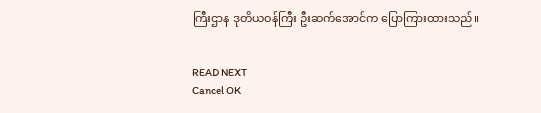ကြီးဌာန ဒုတိယဝန်ကြီး ဦးဆက်အောင်က ပြောကြားထားသည်။


READ NEXT
Cancel OK